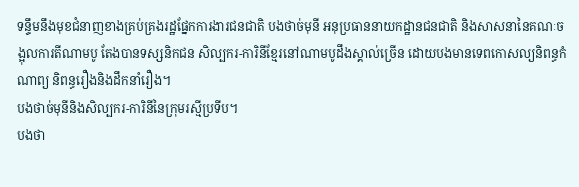ទន្ទឹមនឹងមុខជំនាញខាងគ្រប់គ្រងរដ្ឋផ្នែកការងារជនជាតិ បងថាច់មុនី អនុប្រធាននាយកដ្ឋានជនជាតិ និងសាសនានៃគណៈចង្អុលការតីណាមបូ តែងបានទស្សនិកជន សិល្បករ-ការិនីខ្មែរនៅណាមបូដឹងស្គាល់ច្រើន ដោយបងមានទេពកោសល្យនិពន្ធកំណាព្យ និពន្ធរឿងនិងដឹកនាំរឿង។
បងថាច់មុនីនិងសិល្បករ-ការិនីនៃក្រុមរស្មីប្រទីប។
បងថា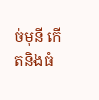ច់មុនី កើតនិងធំ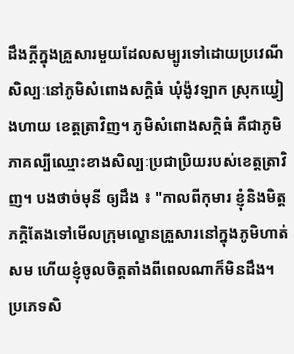ដឹងក្តីក្នុងគ្រួសារមួយដែលសម្បូរទៅដោយប្រវេណីសិល្បៈនៅភូមិសំពោងសក្តិធំ ឃុំង៉ូវឡាក ស្រុកយ្វៀងហាយ ខេត្តត្រាវិញ។ ភូមិសំពោងសក្តិធំ គឺជាភូមិភាគល្បីឈ្មោះខាងសិល្បៈប្រជាប្រិយរបស់ខេត្តត្រាវិញ។ បងថាច់មុនី ឲ្យដឹង ៖ "កាលពីកុមារ ខ្ញុំនិងមិត្តភក្តិតែងទៅមើលក្រុមល្ខោនគ្រួសារនៅក្នុងភូមិហាត់សម ហើយខ្ញុំចូលចិត្តតាំងពីពេលណាក៏មិនដឹង។ ប្រភេទសិ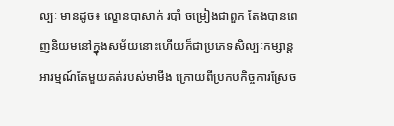ល្បៈ មានដូច៖ ល្ខោនបាសាក់ របាំ ចម្រៀងជាពួក តែងបានពេញនិយមនៅក្នុងសម័យនោះហើយក៏ជាប្រភេទសិល្បៈកម្សាន្តអារម្មណ៍តែមួយគត់របស់មាមីង ក្រោយពីប្រកបកិច្ចការស្រែច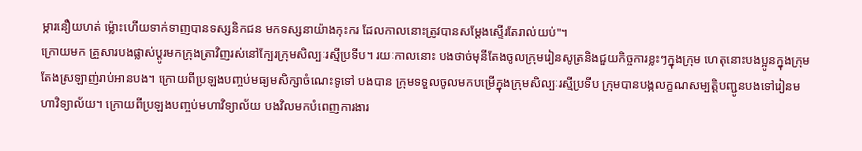ម្ការនឿយហត់ ម្ល៉ោះហើយទាក់ទាញបានទស្សនិកជន មកទស្សនាយ៉ាងកុះករ ដែលកាលនោះត្រូវបានសម្តែងស្ទើរតែរាល់យប់"។
ក្រោយមក គ្រួសារបងផ្លាស់ប្តូរមកក្រុងត្រាវិញរស់នៅក្បែរក្រុមសិល្បៈរស្មីប្រទីប។ រយៈកាលនោះ បងថាច់មុនីតែងចូលក្រុមរៀនសូត្រនិងជួយកិច្ចការខ្លះៗក្នុងក្រុម ហេតុនោះបងប្អូនក្នុងក្រុមតែងស្រឡាញ់រាប់អានបង។ ក្រោយពីប្រឡងបញ្ចប់មធ្យមសិក្សាចំណេះទូទៅ បងបាន ក្រុមទទួលចូលមកបម្រើក្នុងក្រុមសិល្បៈរស្មីប្រទីប ក្រុមបានបង្កលក្ខណសម្បត្តិបញ្ជូនបងទៅរៀនមហាវិទ្យាល័យ។ ក្រោយពីប្រឡងបញ្ចប់មហាវិទ្យាល័យ បងវិលមកបំពេញការងារ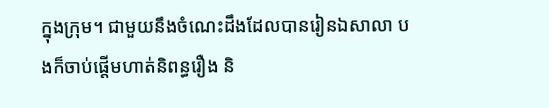ក្នុងក្រុម។ ជាមួយនឹងចំណេះដឹងដែលបានរៀនឯសាលា បងក៏ចាប់ផ្តើមហាត់និពន្ធរឿង និ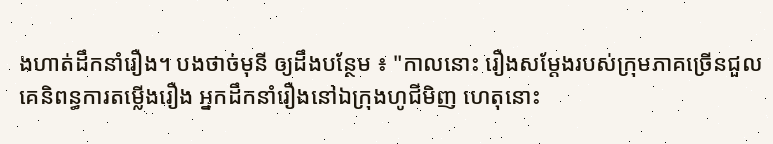ងហាត់ដឹកនាំរឿង។ បងថាច់មុនី ឲ្យដឹងបន្ថែម ៖ "កាលនោះ រឿងសម្តែងរបស់ក្រុមភាគច្រើនជួលគេនិពន្ធការតម្លើងរឿង អ្នកដឹកនាំរឿងនៅឯក្រុងហូជីមិញ ហេតុនោះ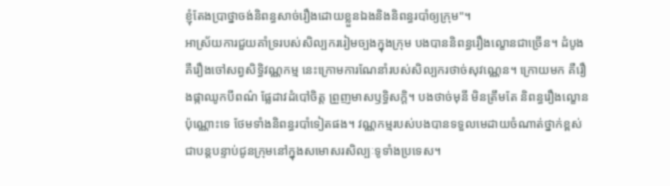ខ្ញុំតែងប្រាថ្នាចង់និពន្ធសាច់រឿងដោយខ្លួនឯងនិងនិពន្ធរបាំឲ្យក្រុម"។
អាស្រ័យការជួយគាំទ្ររបស់សិល្បកររៀមច្បងក្នុងក្រុម បងបាននិពន្ធរឿងល្ខោនជាច្រើន។ ដំបូងគឺរឿងចៅសព្វសិទ្ធិវណ្ណកម្ម នេះក្រោមការណែនាំរបស់សិល្បករថាច់សុវណ្ណេន។ ក្រោយមក គឺរឿងផ្កាឈូកបីពណ៌ ផ្លែដាវដំបៅចិត្ត ព្រួញមាសឫទ្ធិសក្តិ។ បងថាច់មុនី មិនត្រឹមតែ និពន្ធរឿងល្ខោនប៉ុណ្ណោះទេ ថែមទាំងនិពន្ធរបាំទៀតផង។ វណ្ណកម្មរបស់បងបានទទួលមេដាយចំណាត់ថ្នាក់ខ្ពស់ជាបន្តបន្ទាប់ជូនក្រុមនៅក្នុងសមោសរសិល្បៈទូទាំងប្រទេស។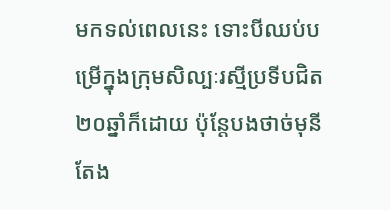មកទល់ពេលនេះ ទោះបីឈប់បម្រើក្នុងក្រុមសិល្បៈរស្មីប្រទីបជិត២០ឆ្នាំក៏ដោយ ប៉ុន្តែបងថាច់មុនីតែង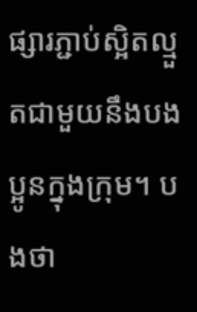ផ្សារភ្ជាប់ស្អិតល្មួតជាមួយនឹងបងប្អូនក្នុងក្រុម។ បងថា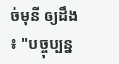ច់មុនី ឲ្យដឹង ៖ "បច្ចុប្បន្ន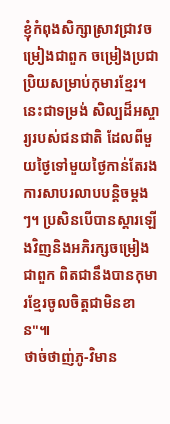ខ្ញុំកំពុងសិក្សាស្រាវជ្រាវចម្រៀងជាពួក ចម្រៀងប្រជាប្រិយសម្រាប់កុមារខ្មែរ។ នេះជាទម្រង់ សិល្បដ៏អស្ចារ្យរបស់ជនជាតិ ដែលពីមួយថ្ងៃទៅមួយថ្ងៃកាន់តែរងការសាបរលាបបន្តិចម្តងៗ។ ប្រសិនបើបានស្តារឡើងវិញនិងអភិរក្សចម្រៀងជាពួក ពិតជានឹងបានកុមារខ្មែរចូលចិត្តជាមិនខាន"៕
ថាច់ថាញ់ភូ-វិមាន